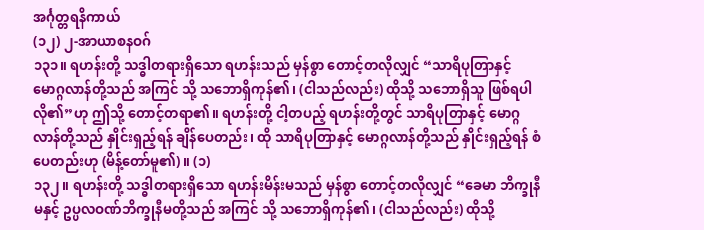အင်္ဂုတ္တရနိကာယ်
(၁၂) ၂-အာယာစနဝဂ်
၁၃၁။ ရဟန်းတို့ သဒ္ဓါတရားရှိသော ရဟန်းသည် မှန်စွာ တောင့်တလိုလျှင် “သာရိပုတြာနှင့် မောဂ္ဂလာန်တို့သည် အကြင် သို့ သဘောရှိကုန်၏၊ (ငါသည်လည်း) ထိုသို့ သဘောရှိသူ ဖြစ်ရပါလို၏”ဟု ဤသို့ တောင့်တရာ၏။ ရဟန်းတို့ ငါ့တပည့် ရဟန်းတို့တွင် သာရိပုတြာနှင့် မောဂ္ဂလာန်တို့သည် နှိုင်းရှည့်ရန် ချိန်ပေတည်း၊ ထို သာရိပုတြာနှင့် မောဂ္ဂလာန်တို့သည် နှိုင်းရှည့်ရန် စံပေတည်းဟု (မိန့်တော်မူ၏)။ (၁)
၁၃၂။ ရဟန်းတို့ သဒ္ဓါတရားရှိသော ရဟန်းမိန်းမသည် မှန်စွာ တောင့်တလိုလျှင် “ခေမာ ဘိက္ခုနီမနှင့် ဥပ္ပလဝဏ်ဘိက္ခုနီမတို့သည် အကြင် သို့ သဘောရှိကုန်၏၊ (ငါသည်လည်း) ထိုသို့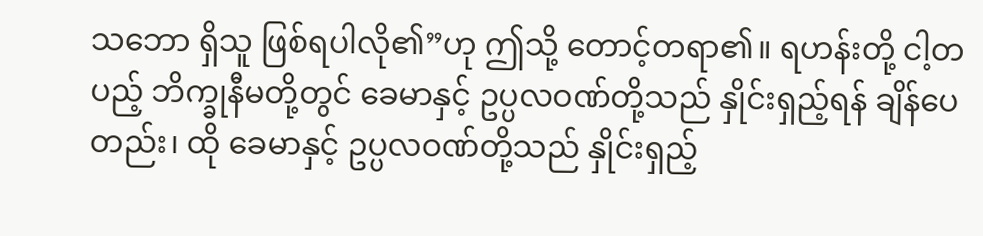သဘော ရှိသူ ဖြစ်ရပါလို၏”ဟု ဤသို့ တောင့်တရာ၏။ ရဟန်းတို့ ငါ့တပည့် ဘိက္ခုနီမတို့တွင် ခေမာနှင့် ဥပ္ပလဝဏ်တို့သည် နှိုင်းရှည့်ရန် ချိန်ပေတည်း၊ ထို ခေမာနှင့် ဥပ္ပလဝဏ်တို့သည် နှိုင်းရှည့်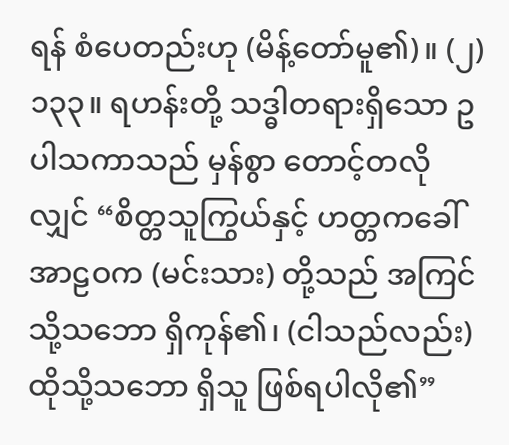ရန် စံပေတည်းဟု (မိန့်တော်မူ၏)။ (၂)
၁၃၃။ ရဟန်းတို့ သဒ္ဓါတရားရှိသော ဥပါသကာသည် မှန်စွာ တောင့်တလိုလျှင် “စိတ္တသူကြွယ်နှင့် ဟတ္တကခေါ် အာဠဝက (မင်းသား) တို့သည် အကြင် သို့သဘော ရှိကုန်၏၊ (ငါသည်လည်း) ထိုသို့သဘော ရှိသူ ဖြစ်ရပါလို၏”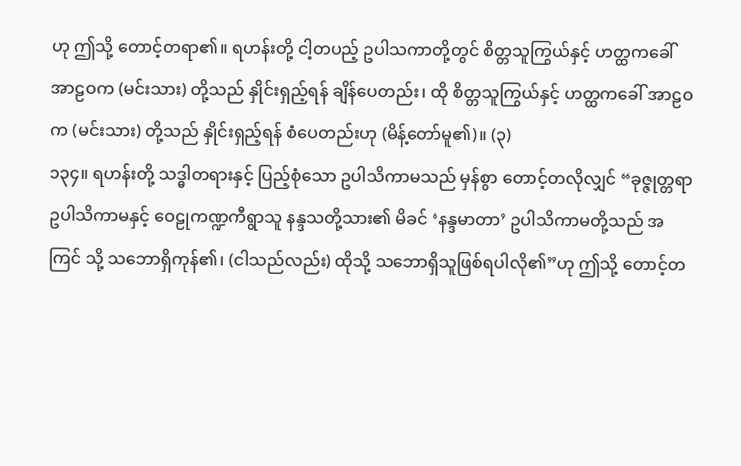ဟု ဤသို့ တောင့်တရာ၏။ ရဟန်းတို့ ငါ့တပည့် ဥပါသကာတို့တွင် စိတ္တသူကြွယ်နှင့် ဟတ္ထကခေါ် အာဠဝက (မင်းသား) တို့သည် နှိုင်းရှည့်ရန် ချိန်ပေတည်း၊ ထို စိတ္တသူကြွယ်နှင့် ဟတ္ထကခေါ် အာဠဝက (မင်းသား) တို့သည် နှိုင်းရှည့်ရန် စံပေတည်းဟု (မိန့်တော်မူ၏)။ (၃)
၁၃၄။ ရဟန်းတို့ သဒ္ဓါတရားနှင့် ပြည့်စုံသော ဥပါသိကာမသည် မှန်စွာ တောင့်တလိုလျှင် “ခုဇ္ဇုတ္တရာဥပါသိကာမနှင့် ဝေဠုကဏ္ဍကီရွာသူ နန္ဒသတို့သား၏ မိခင် ‘နန္ဒမာတာ’ ဥပါသိကာမတို့သည် အကြင် သို့ သဘောရှိကုန်၏၊ (ငါသည်လည်း) ထိုသို့ သဘောရှိသူဖြစ်ရပါလို၏”ဟု ဤသို့ တောင့်တ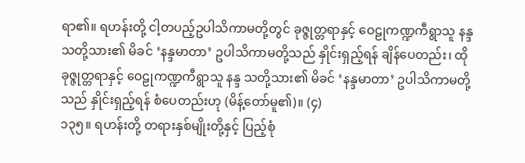ရာ၏။ ရဟန်းတို့ ငါ့တပည့်ဥပါသိကာမတို့တွင် ခုဇ္ဇုတ္တရာနှင့် ဝေဠုကဏ္ဍကီရွာသူ နန္ဒသတို့သား၏ မိခင် ‘နန္ဒမာတာ’ ဥပါသိကာမတို့သည် နှိုင်းရှည့်ရန် ချိန်ပေတည်း၊ ထို ခုဇ္ဇုတ္တရာနှင့် ဝေဠုကဏ္ဍကီရွာသူ နန္ဒ သတို့သား၏ မိခင် ‘နန္ဒမာတာ’ ဥပါသိကာမတို့သည် နှိုင်းရှည့်ရန် စံပေတည်းဟု (မိန့်တော်မူ၏)။ (၄)
၁၃၅။ ရဟန်းတို့ တရားနှစ်မျိုးတို့နှင့် ပြည့်စုံ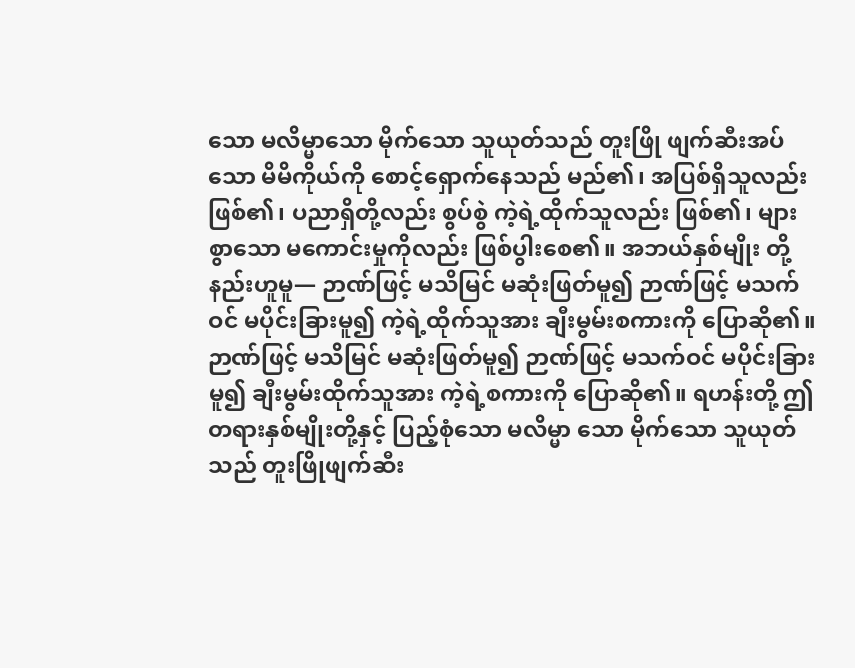သော မလိမ္မာသော မိုက်သော သူယုတ်သည် တူးဖြို ဖျက်ဆီးအပ်သော မိမိကိုယ်ကို စောင့်ရှောက်နေသည် မည်၏၊ အပြစ်ရှိသူလည်း ဖြစ်၏၊ ပညာရှိတို့လည်း စွပ်စွဲ ကဲ့ရဲ့ထိုက်သူလည်း ဖြစ်၏၊ များစွာသော မကောင်းမှုကိုလည်း ဖြစ်ပွါးစေ၏။ အဘယ်နှစ်မျိုး တို့နည်းဟူမူ— ဉာဏ်ဖြင့် မသိမြင် မဆုံးဖြတ်မူ၍ ဉာဏ်ဖြင့် မသက်ဝင် မပိုင်းခြားမူ၍ ကဲ့ရဲ့ထိုက်သူအား ချီးမွမ်းစကားကို ပြောဆို၏။ ဉာဏ်ဖြင့် မသိမြင် မဆုံးဖြတ်မူ၍ ဉာဏ်ဖြင့် မသက်ဝင် မပိုင်းခြားမူ၍ ချီးမွမ်းထိုက်သူအား ကဲ့ရဲ့စကားကို ပြောဆို၏။ ရဟန်းတို့ ဤတရားနှစ်မျိုးတို့နှင့် ပြည့်စုံသော မလိမ္မာ သော မိုက်သော သူယုတ်သည် တူးဖြိုဖျက်ဆီး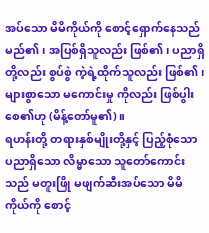အပ်သော မိမိကိုယ်ကို စောင့်ရှောက်နေသည် မည်၏၊ အပြစ်ရှိသူလည်း ဖြစ်၏၊ ပညာရှိတို့လည်း စွပ်စွဲ ကဲ့ရဲ့ထိုက်သူလည်း ဖြစ်၏၊ များစွာသော မကောင်းမှု ကိုလည်း ဖြစ်ပွါးစေ၏ဟု (မိန့်တော်မူ၏)။
ရဟန်းတို့ တရားနှစ်မျိုးတို့နှင့် ပြည့်စုံသော ပညာရှိသော လိမ္မာသော သူတော်ကောင်းသည် မတူးဖြို မဖျက်ဆီးအပ်သော မိမိကိုယ်ကို စောင့်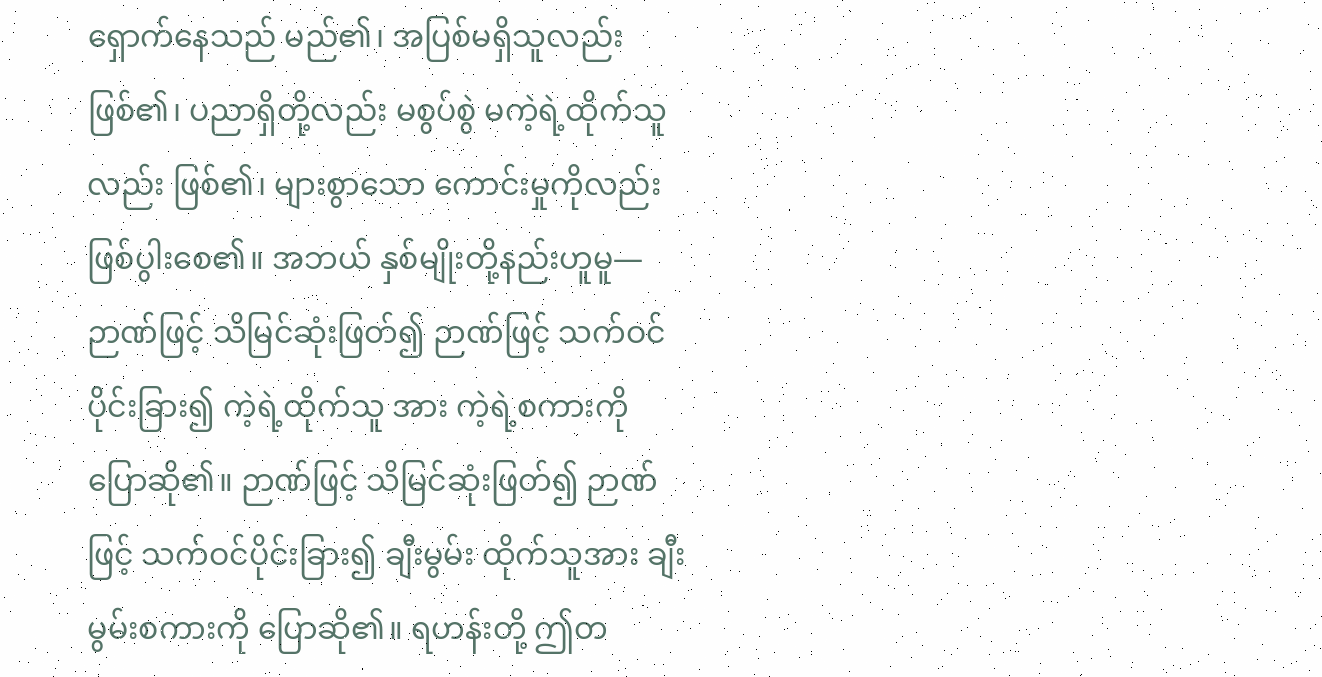ရှောက်နေသည် မည်၏၊ အပြစ်မရှိသူလည်းဖြစ်၏၊ ပညာရှိတို့လည်း မစွပ်စွဲ မကဲ့ရဲ့ထိုက်သူလည်း ဖြစ်၏၊ များစွာသော ကောင်းမှုကိုလည်း ဖြစ်ပွါးစေ၏။ အဘယ် နှစ်မျိုးတို့နည်းဟူမူ— ဉာဏ်ဖြင့် သိမြင်ဆုံးဖြတ်၍ ဉာဏ်ဖြင့် သက်ဝင် ပိုင်းခြား၍ ကဲ့ရဲ့ထိုက်သူ အား ကဲ့ရဲ့စကားကို ပြောဆို၏။ ဉာဏ်ဖြင့် သိမြင်ဆုံးဖြတ်၍ ဉာဏ်ဖြင့် သက်ဝင်ပိုင်းခြား၍ ချီးမွမ်း ထိုက်သူအား ချီးမွမ်းစကားကို ပြောဆို၏။ ရဟန်းတို့ ဤတ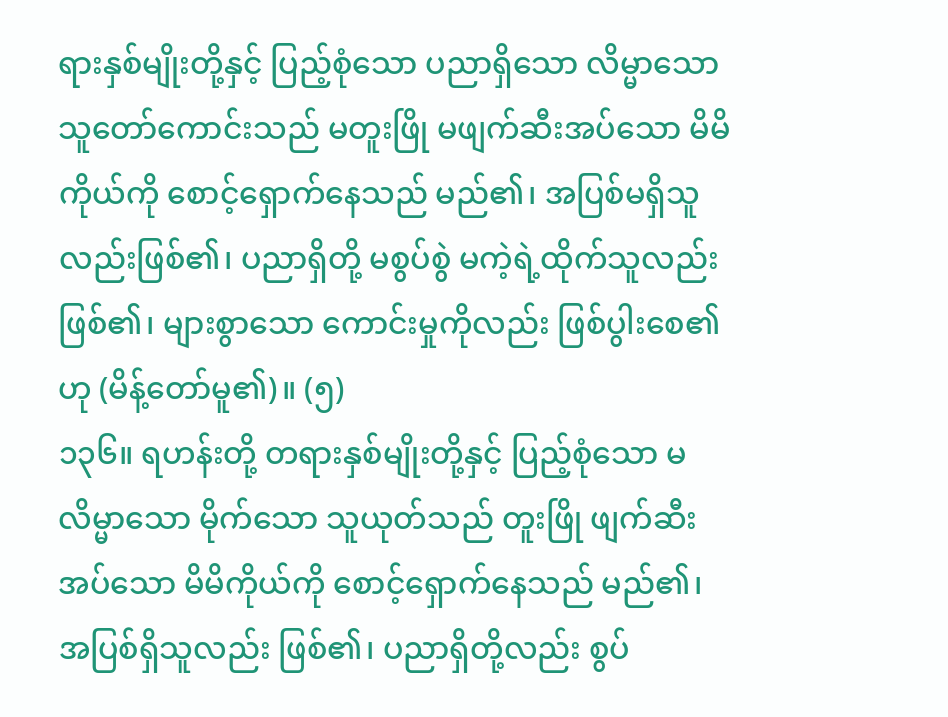ရားနှစ်မျိုးတို့နှင့် ပြည့်စုံသော ပညာရှိသော လိမ္မာသော သူတော်ကောင်းသည် မတူးဖြို မဖျက်ဆီးအပ်သော မိမိကိုယ်ကို စောင့်ရှောက်နေသည် မည်၏၊ အပြစ်မရှိသူလည်းဖြစ်၏၊ ပညာရှိတို့ မစွပ်စွဲ မကဲ့ရဲ့ထိုက်သူလည်း ဖြစ်၏၊ များစွာသော ကောင်းမှုကိုလည်း ဖြစ်ပွါးစေ၏ဟု (မိန့်တော်မူ၏)။ (၅)
၁၃၆။ ရဟန်းတို့ တရားနှစ်မျိုးတို့နှင့် ပြည့်စုံသော မလိမ္မာသော မိုက်သော သူယုတ်သည် တူးဖြို ဖျက်ဆီးအပ်သော မိမိကိုယ်ကို စောင့်ရှောက်နေသည် မည်၏၊ အပြစ်ရှိသူလည်း ဖြစ်၏၊ ပညာရှိတို့လည်း စွပ်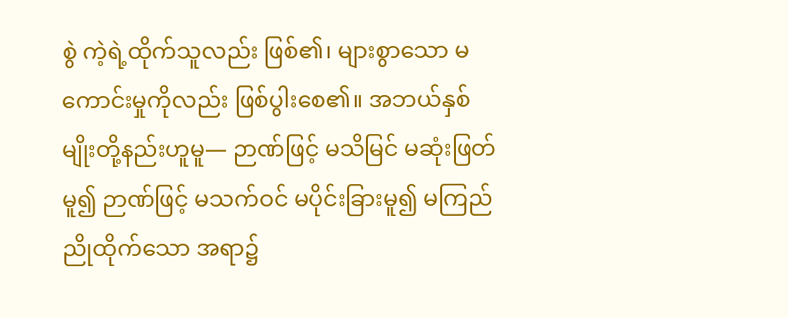စွဲ ကဲ့ရဲ့ထိုက်သူလည်း ဖြစ်၏၊ များစွာသော မကောင်းမှုကိုလည်း ဖြစ်ပွါးစေ၏။ အဘယ်နှစ်မျိုးတို့နည်းဟူမူ— ဉာဏ်ဖြင့် မသိမြင် မဆုံးဖြတ်မူ၍ ဉာဏ်ဖြင့် မသက်ဝင် မပိုင်းခြားမူ၍ မကြည်ညိုထိုက်သော အရာ၌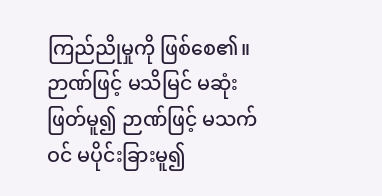ကြည်ညိုမှုကို ဖြစ်စေ၏။ ဉာဏ်ဖြင့် မသိမြင် မဆုံးဖြတ်မူ၍ ဉာဏ်ဖြင့် မသက်ဝင် မပိုင်းခြားမူ၍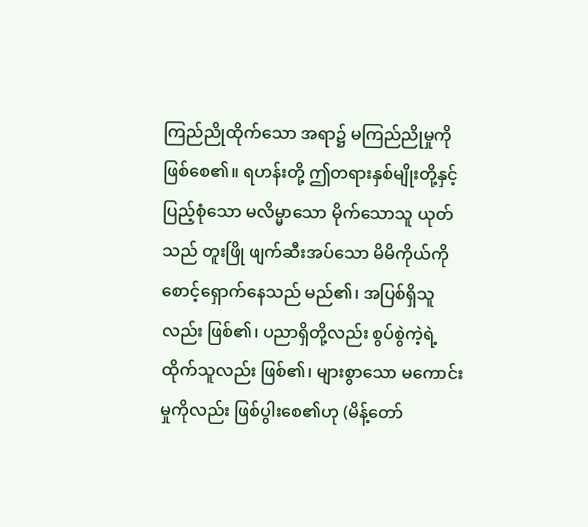ကြည်ညိုထိုက်သော အရာ၌ မကြည်ညိုမှုကို ဖြစ်စေ၏။ ရဟန်းတို့ ဤတရားနှစ်မျိုးတို့နှင့် ပြည့်စုံသော မလိမ္မာသော မိုက်သောသူ ယုတ်သည် တူးဖြို ဖျက်ဆီးအပ်သော မိမိကိုယ်ကို စောင့်ရှောက်နေသည် မည်၏၊ အပြစ်ရှိသူလည်း ဖြစ်၏၊ ပညာရှိတို့လည်း စွပ်စွဲကဲ့ရဲ့ထိုက်သူလည်း ဖြစ်၏၊ များစွာသော မကောင်းမှုကိုလည်း ဖြစ်ပွါးစေ၏ဟု (မိန့်တော်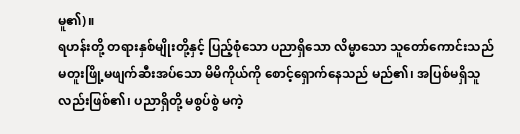မူ၏)။
ရဟန်းတို့ တရားနှစ်မျိုးတို့နှင့် ပြည့်စုံသော ပညာရှိသော လိမ္မာသော သူတော်ကောင်းသည် မတူးဖြို့မဖျက်ဆီးအပ်သော မိမိကိုယ်ကို စောင့်ရှောက်နေသည် မည်၏၊ အပြစ်မရှိသူလည်းဖြစ်၏၊ ပညာရှိတို့ မစွပ်စွဲ မကဲ့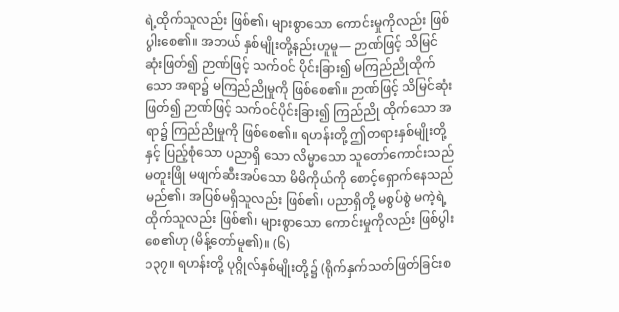ရဲ့ထိုက်သူလည်း ဖြစ်၏၊ များစွာသော ကောင်းမှုကိုလည်း ဖြစ်ပွါးစေ၏။ အဘယ် နှစ်မျိုးတို့နည်းဟူမူ— ဉာဏ်ဖြင့် သိမြင်ဆုံးဖြတ်၍ ဉာဏ်ဖြင့် သက်ဝင် ပိုင်းခြား၍ မကြည်ညိုထိုက်သော အရာ၌ မကြည်ညိုမှုကို ဖြစ်စေ၏။ ဉာဏ်ဖြင့် သိမြင်ဆုံးဖြတ်၍ ဉာဏ်ဖြင့် သက်ဝင်ပိုင်းခြား၍ ကြည်ညို ထိုက်သော အရာ၌ ကြည်ညိုမှုကို ဖြစ်စေ၏။ ရဟန်းတို့ ဤတရားနှစ်မျိုးတို့နှင့် ပြည့်စုံသော ပညာရှိ သော လိမ္မာသော သူတော်ကောင်းသည် မတူးဖြို မဖျက်ဆီးအပ်သော မိမိကိုယ်ကို စောင့်ရှောက်နေသည် မည်၏၊ အပြစ်မရှိသူလည်း ဖြစ်၏၊ ပညာရှိတို့ မစွပ်စွဲ မကဲ့ရဲ့ထိုက်သူလည်း ဖြစ်၏၊ များစွာသော ကောင်းမှုကိုလည်း ဖြစ်ပွါးစေ၏ဟု (မိန့်တော်မူ၏)။ (၆)
၁၃၇။ ရဟန်းတို့ ပုဂ္ဂိုလ်နှစ်မျိုးတို့၌ (ရိုက်နှက်သတ်ဖြတ်ခြင်းစ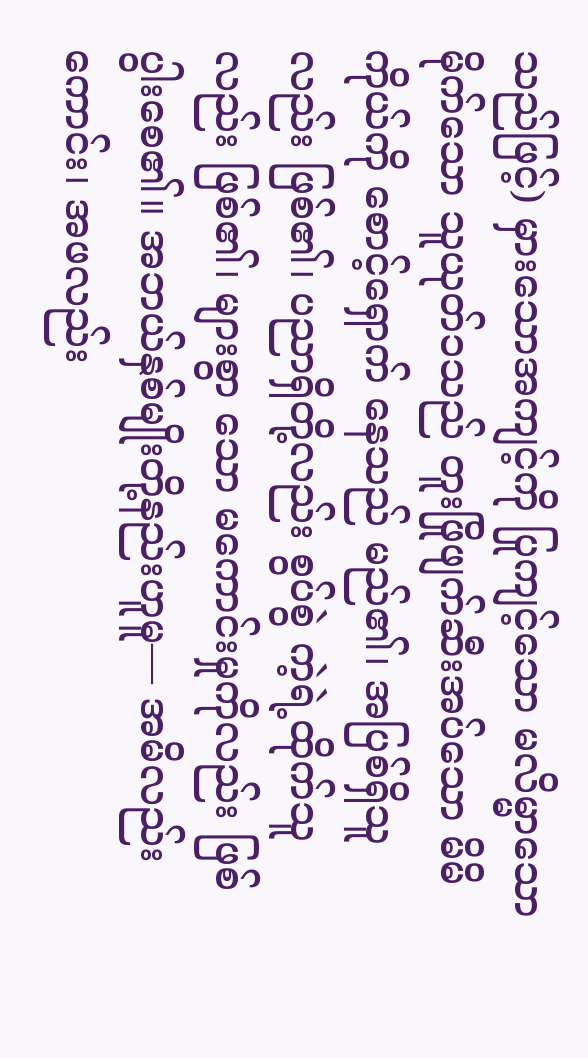သည်ဖြင့်) မှားသောအကျင့်ကို ပြုကျင့်သော မလိမ္မာသော မိုက်သော သူယုတ်၁သည် တူးဖြိုဖျက်ဆီးအပ်သော မိမိကိုယ်ကို စောင့်ရှောက် နေသည် မည်၏၊ အပြစ်ရှိသူလည်း ဖြစ်၏၊ ပညာရှိတို့လည်း စွပ်စွဲ ကဲ့ရဲ့ထိုက်သူလည်း ဖြစ်၏၊ များစွာ သော မကောင်းမှုကိုလည်း ဖြစ်ပွါးစေ၏။ အဘယ်နှစ်မျိုးတို့နည်းဟူမူ— အမိလည်းကောင်း၊ အဖလည်း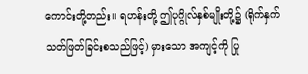ကောင်းတို့တည်း။ ရဟန်းတို့ ဤပုဂ္ဂိုလ်နှစ်မျိုးတို့၌ (ရိုက်နှက်သတ်ဖြတ်ခြင်းစသည်ဖြင့်) မှားသော အကျင့်ကို ပြု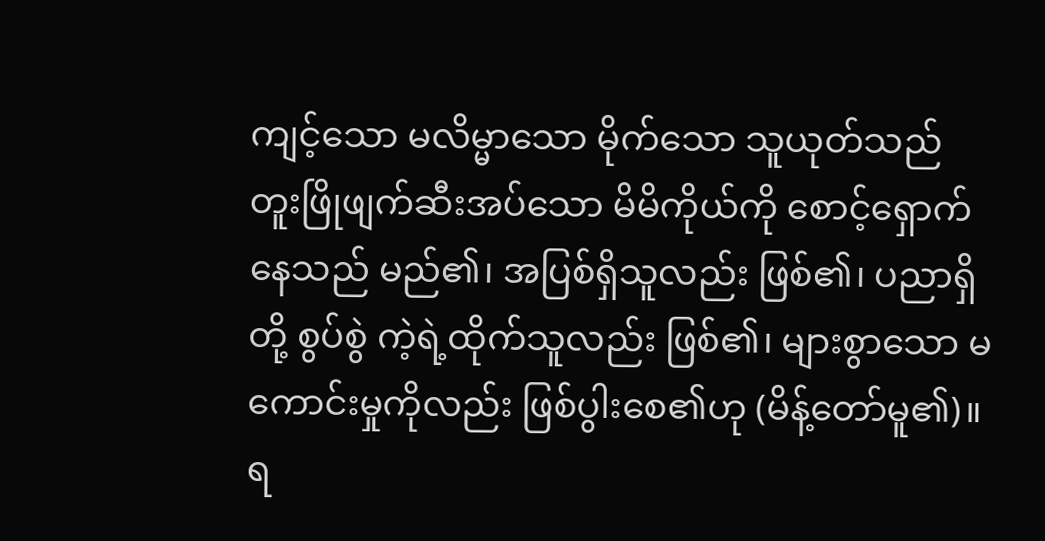ကျင့်သော မလိမ္မာသော မိုက်သော သူယုတ်သည် တူးဖြိုဖျက်ဆီးအပ်သော မိမိကိုယ်ကို စောင့်ရှောက်နေသည် မည်၏၊ အပြစ်ရှိသူလည်း ဖြစ်၏၊ ပညာရှိတို့ စွပ်စွဲ ကဲ့ရဲ့ထိုက်သူလည်း ဖြစ်၏၊ များစွာသော မကောင်းမှုကိုလည်း ဖြစ်ပွါးစေ၏ဟု (မိန့်တော်မူ၏)။
ရ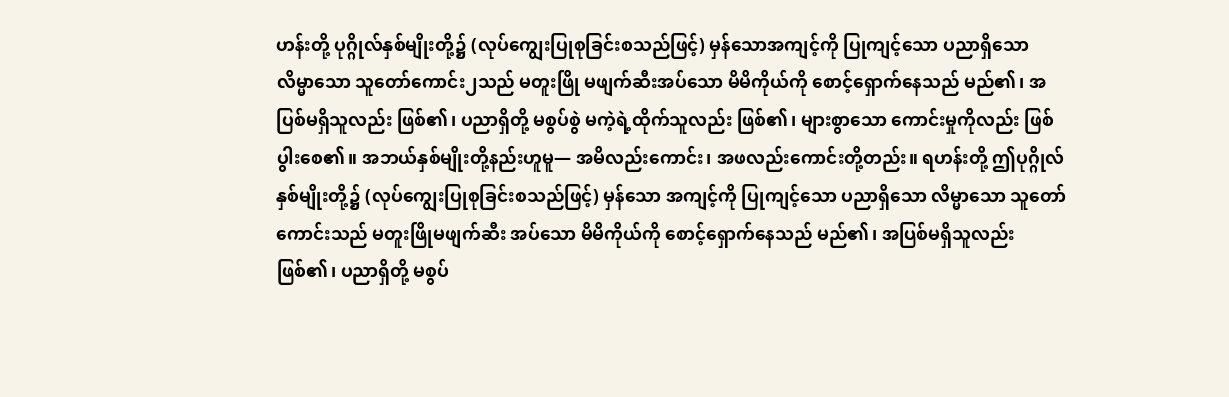ဟန်းတို့ ပုဂ္ဂိုလ်နှစ်မျိုးတို့၌ (လုပ်ကျွေးပြုစုခြင်းစသည်ဖြင့်) မှန်သောအကျင့်ကို ပြုကျင့်သော ပညာရှိသော လိမ္မာသော သူတော်ကောင်း၂သည် မတူးဖြို မဖျက်ဆီးအပ်သော မိမိကိုယ်ကို စောင့်ရှောက်နေသည် မည်၏၊ အပြစ်မရှိသူလည်း ဖြစ်၏၊ ပညာရှိတို့ မစွပ်စွဲ မကဲ့ရဲ့ထိုက်သူလည်း ဖြစ်၏၊ များစွာသော ကောင်းမှုကိုလည်း ဖြစ်ပွါးစေ၏။ အဘယ်နှစ်မျိုးတို့နည်းဟူမူ— အမိလည်းကောင်း၊ အဖလည်းကောင်းတို့တည်း။ ရဟန်းတို့ ဤပုဂ္ဂိုလ်နှစ်မျိုးတို့၌ (လုပ်ကျွေးပြုစုခြင်းစသည်ဖြင့်) မှန်သော အကျင့်ကို ပြုကျင့်သော ပညာရှိသော လိမ္မာသော သူတော်ကောင်းသည် မတူးဖြိုမဖျက်ဆီး အပ်သော မိမိကိုယ်ကို စောင့်ရှောက်နေသည် မည်၏၊ အပြစ်မရှိသူလည်း ဖြစ်၏၊ ပညာရှိတို့ မစွပ်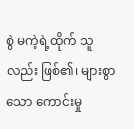စွဲ မကဲ့ရဲ့ထိုက် သူလည်း ဖြစ်၏၊ များစွာသော ကောင်းမှု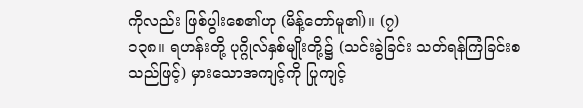ကိုလည်း ဖြစ်ပွါးစေ၏ဟု (မိန့်တော်မူ၏)။ (၇)
၁၃၈။ ရဟန်းတို့ ပုဂ္ဂိုလ်နှစ်မျိုးတို့၌ (သင်းခွဲခြင်း သတ်ရန်ကြံခြင်းစသည်ဖြင့်) မှားသောအကျင့်ကို ပြုကျင့်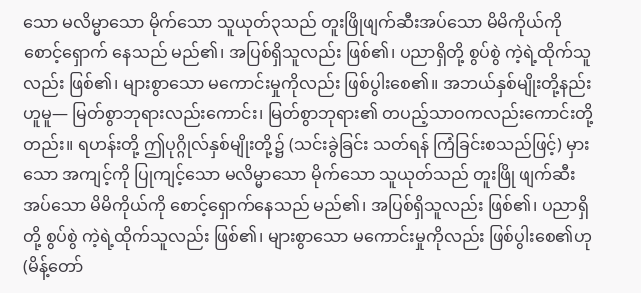သော မလိမ္မာသော မိုက်သော သူယုတ်၃သည် တူးဖြိုဖျက်ဆီးအပ်သော မိမိကိုယ်ကို စောင့်ရှောက် နေသည် မည်၏၊ အပြစ်ရှိသူလည်း ဖြစ်၏၊ ပညာရှိတို့ စွပ်စွဲ ကဲ့ရဲ့ထိုက်သူလည်း ဖြစ်၏၊ များစွာသော မကောင်းမှုကိုလည်း ဖြစ်ပွါးစေ၏။ အဘယ်နှစ်မျိုးတို့နည်းဟူမူ— မြတ်စွာဘုရားလည်းကောင်း၊ မြတ်စွာဘုရား၏ တပည့်သာဝကလည်းကောင်းတို့တည်း။ ရဟန်းတို့ ဤပုဂ္ဂိုလ်နှစ်မျိုးတို့၌ (သင်းခွဲခြင်း သတ်ရန် ကြံခြင်းစသည်ဖြင့်) မှားသော အကျင့်ကို ပြုကျင့်သော မလိမ္မာသော မိုက်သော သူယုတ်သည် တူးဖြို ဖျက်ဆီးအပ်သော မိမိကိုယ်ကို စောင့်ရှောက်နေသည် မည်၏၊ အပြစ်ရှိသူလည်း ဖြစ်၏၊ ပညာရှိတို့ စွပ်စွဲ ကဲ့ရဲ့ထိုက်သူလည်း ဖြစ်၏၊ များစွာသော မကောင်းမှုကိုလည်း ဖြစ်ပွါးစေ၏ဟု (မိန့်တော်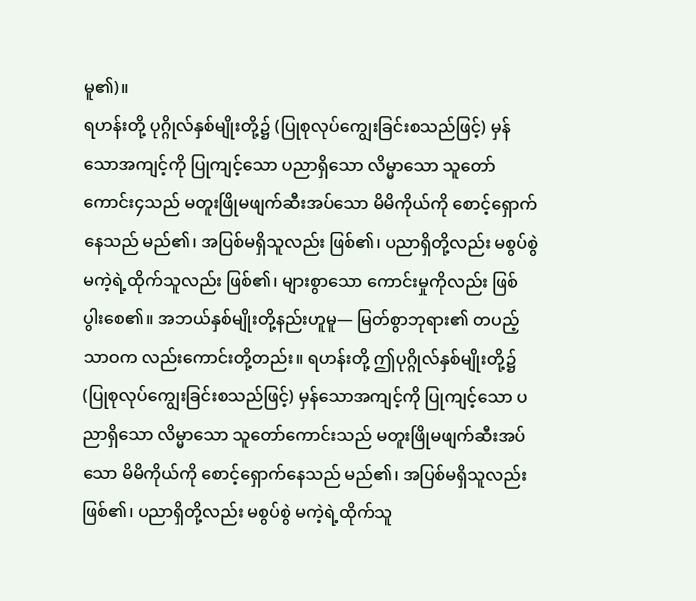မူ၏)။
ရဟန်းတို့ ပုဂ္ဂိုလ်နှစ်မျိုးတို့၌ (ပြုစုလုပ်ကျွေးခြင်းစသည်ဖြင့်) မှန်သောအကျင့်ကို ပြုကျင့်သော ပညာရှိသော လိမ္မာသော သူတော်ကောင်း၄သည် မတူးဖြိုမဖျက်ဆီးအပ်သော မိမိကိုယ်ကို စောင့်ရှောက်နေသည် မည်၏၊ အပြစ်မရှိသူလည်း ဖြစ်၏၊ ပညာရှိတို့လည်း မစွပ်စွဲ မကဲ့ရဲ့ထိုက်သူလည်း ဖြစ်၏၊ များစွာသော ကောင်းမှုကိုလည်း ဖြစ်ပွါးစေ၏။ အဘယ်နှစ်မျိုးတို့နည်းဟူမူ— မြတ်စွာဘုရား၏ တပည့်သာဝက လည်းကောင်းတို့တည်း။ ရဟန်းတို့ ဤပုဂ္ဂိုလ်နှစ်မျိုးတို့၌ (ပြုစုလုပ်ကျွေးခြင်းစသည်ဖြင့်) မှန်သောအကျင့်ကို ပြုကျင့်သော ပညာရှိသော လိမ္မာသော သူတော်ကောင်းသည် မတူးဖြိုမဖျက်ဆီးအပ်သော မိမိကိုယ်ကို စောင့်ရှောက်နေသည် မည်၏၊ အပြစ်မရှိသူလည်း ဖြစ်၏၊ ပညာရှိတို့လည်း မစွပ်စွဲ မကဲ့ရဲ့ထိုက်သူ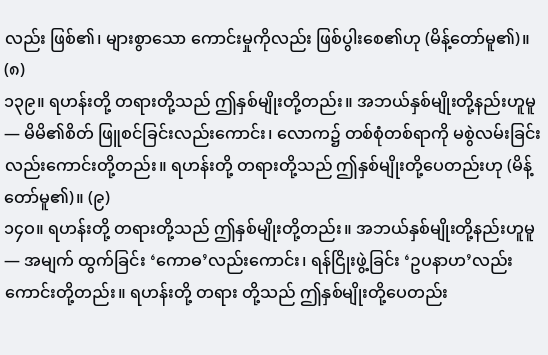လည်း ဖြစ်၏၊ များစွာသော ကောင်းမှုကိုလည်း ဖြစ်ပွါးစေ၏ဟု (မိန့်တော်မူ၏)။ (၈)
၁၃၉။ ရဟန်းတို့ တရားတို့သည် ဤနှစ်မျိုးတို့တည်း။ အဘယ်နှစ်မျိုးတို့နည်းဟူမူ— မိမိ၏စိတ် ဖြူစင်ခြင်းလည်းကောင်း၊ လောက၌ တစ်စုံတစ်ရာကို မစွဲလမ်းခြင်းလည်းကောင်းတို့တည်း။ ရဟန်းတို့ တရားတို့သည် ဤနှစ်မျိုးတို့ပေတည်းဟု (မိန့်တော်မူ၏)။ (၉)
၁၄ဝ။ ရဟန်းတို့ တရားတို့သည် ဤနှစ်မျိုးတို့တည်း။ အဘယ်နှစ်မျိုးတို့နည်းဟူမူ— အမျက် ထွက်ခြင်း ‘ကောဓ’လည်းကောင်း၊ ရန်ငြိုးဖွဲ့ခြင်း ‘ဥပနာဟ’လည်းကောင်းတို့တည်း။ ရဟန်းတို့ တရား တို့သည် ဤနှစ်မျိုးတို့ပေတည်း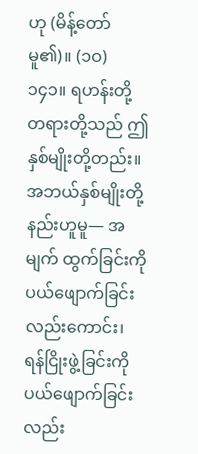ဟု (မိန့်တော်မူ၏)။ (၁ဝ)
၁၄၁။ ရဟန်းတို့ တရားတို့သည် ဤနှစ်မျိုးတို့တည်း။ အဘယ်နှစ်မျိုးတို့နည်းဟူမူ— အမျက် ထွက်ခြင်းကို ပယ်ဖျောက်ခြင်းလည်းကောင်း၊ ရန်ငြိုးဖွဲ့ခြင်းကို ပယ်ဖျောက်ခြင်းလည်း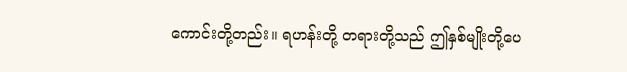ကောင်းတို့တည်း။ ရဟန်းတို့ တရားတို့သည် ဤနှစ်မျိုးတို့ပေ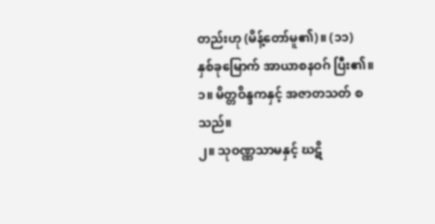တည်းဟု (မိန့်တော်မူ၏)။ (၁၁)
နှစ်ခုမြောက် အာယာစနဝဂ် ပြီး၏။
၁။ မိတ္တဝိန္ဒကနှင့် အဇာတသတ် စသည်။
၂။ သုဝဏ္ဏသာမနှင့် ဃဋိ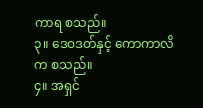ကာရ စသည်။
၃။ ဒေဝဒတ်နှင့် ကောကာလိက စသည်။
၄။ အရှင်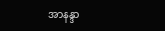အာနန္ဒာ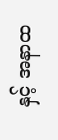နှင့် အနာထ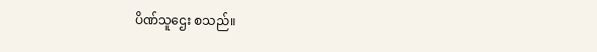ပိဏ်သူဌေး စသည်။